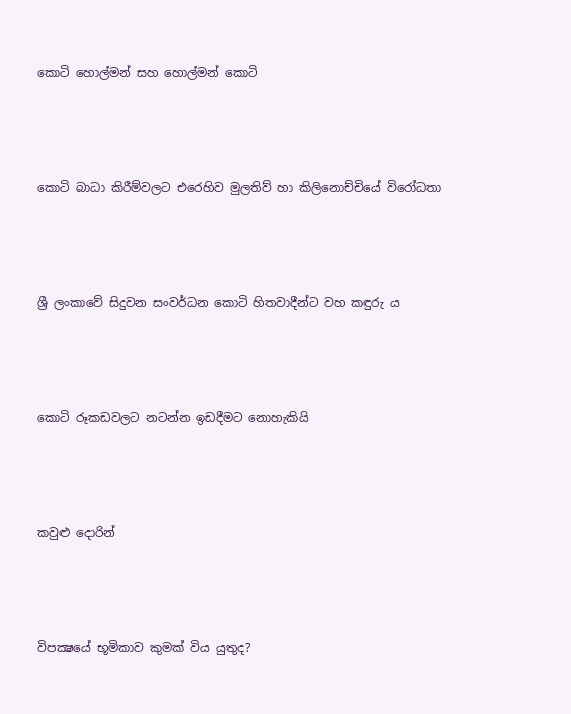කොටි හොල්මන් සහ හොල්මන් කොටි




කොටි බාධා කිරීම්වලට එරෙහිව මුලතිව් හා කිලිනොච්චියේ විරෝධතා




ශ්‍රී ලංකාවේ සිදුවන සංවර්ධන කොටි හිතවාදීන්ට වහ කඳුරු ය




කොටි රූකඩවලට නටන්න ඉඩදීමට නොහැකියි




කවුළු දොරින්




විපක්‍ෂයේ භූමිකාව කුමක් විය යුතුද?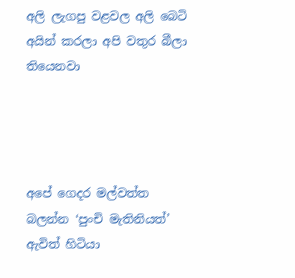අලි ලැගපු වළවල අලි බෙටි අයින් කරලා අපි වතුර බීලා තියෙනවා




අපේ ගෙදර මල්වත්ත බලන්න ‘පුංචි මැතිනියත්’ ඇවිත් හිටියා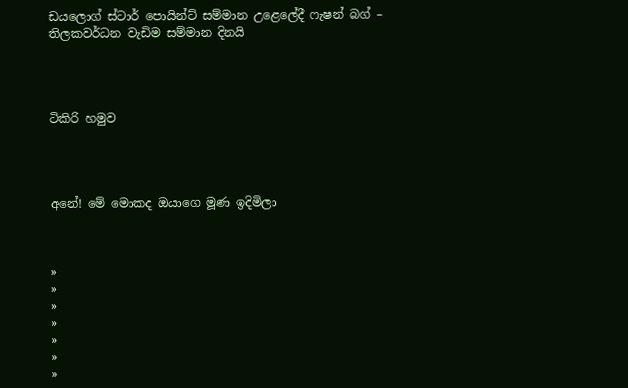ඩයලොග් ස්ටාර් පොයින්ට් සම්මාන උළෙලේදී ෆැෂන් බග් – තිලකවර්ධන වැඩිම සම්මාන දිනයි




ටිකිරි හමුව




අනේ! මේ මොකද ඔයාගෙ මූණ ඉදිමිලා



»
»
»
»
»
»
»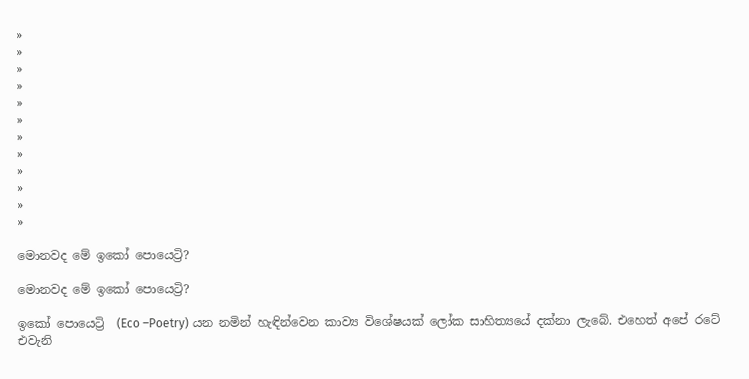»
»
»
»
»
»
»
»
»
»
»
»

මොනවද මේ ඉකෝ පොයෙට්‍රි?

මොනවද මේ ඉකෝ පොයෙට්‍රි?

ඉකෝ පොයෙට්‍රි  (Eco –Poetry) යන නමින් හැඳින්වෙන කාව්‍ය විශේෂයක් ලෝක සාහිත්‍යයේ දක්නා ලැබේ. එහෙත් අපේ රටේ එවැනි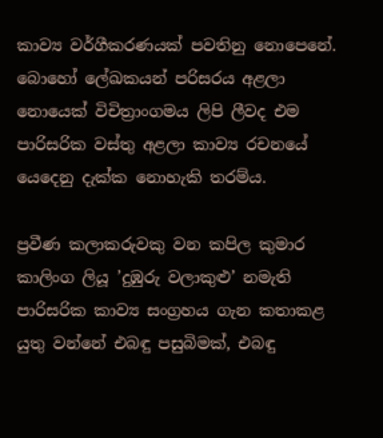කාව්‍ය වර්ගීකරණයක් පවතිනු නොපෙනේ. බොහෝ ලේඛකයන් පරිසරය අළලා නොයෙක් විචිත්‍රාංගමය ලිපි ලීවද එම පාරිසරික වස්තු අළලා කාව්‍ය රචනයේ යෙදෙනු දැක්ක නොහැකි තරම්ය.

ප්‍රවීණ කලාකරුවකු වන කපිල කුමාර කාලිංග ලියූ ’දුඹුරු වලාකුළු’ නමැති පාරිසරික කාව්‍ය සංග්‍රහය ගැන කතාකළ යුතු වන්නේ එබඳු පසුබිමක්, එබඳු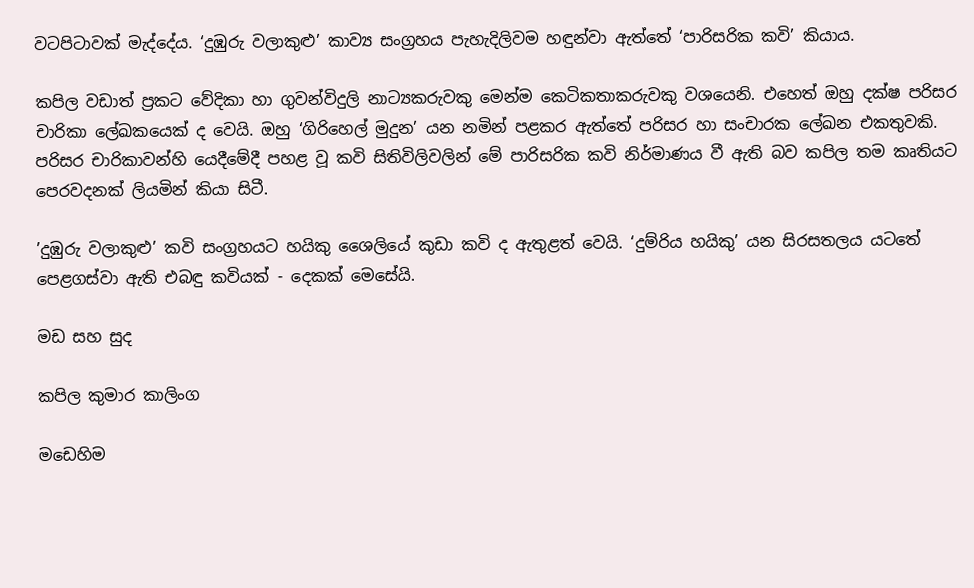වටපිටාවක් මැද්දේය. ‘දුඹුරු වලාකුළු’ කාව්‍ය සංග්‍රහය පැහැදිලිවම හඳුන්වා ඇත්තේ ‘පාරිසරික කවි’ කියාය.

කපිල වඩාත් ප්‍රකට වේදිකා හා ගුවන්විදුලි නාට්‍යකරුවකු මෙන්ම කෙටිකතාකරුවකු වශයෙනි. එහෙත් ඔහු දක්ෂ පරිසර චාරිකා ලේඛකයෙක් ද වෙයි. ඔහු ‘ගිරිහෙල් මුදුන’ යන නමින් පළකර ඇත්තේ පරිසර හා සංචාරක ලේඛන එකතුවකි. පරිසර චාරිකාවන්හි යෙදීමේදී පහළ වූ කවි සිතිවිලිවලින් මේ පාරිසරික කවි නිර්මාණය වී ඇති බව කපිල තම කෘතියට පෙරවදනක් ලියමින් කියා සිටී.

’දුඹුරු වලාකුළු’ කවි සංග්‍රහයට හයිකු ශෛලියේ කුඩා කවි ද ඇතුළත් වෙයි. ‘දුම්රිය හයිකු’ යන සිරසතලය යටතේ පෙළගස්වා ඇති එබඳු කවියක් - දෙකක් මෙසේයි.

මඩ සහ සුද

කපිල කුමාර කාලිංග

මඩෙහිම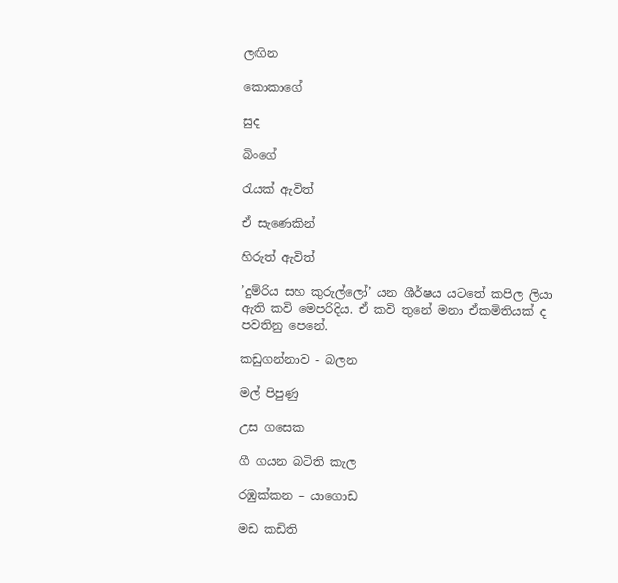ලඟින

කොකාගේ

සුද

බිංගේ

රැයක් ඇවිත්

ඒ සැණෙකින්

හිරුත් ඇවිත්

’දුම්රිය සහ කුරුල්ලෝ’ යන ශීර්ෂය යටතේ කපිල ලියා ඇති කවි මෙපරිදිය. ඒ කවි තුනේ මනා ඒකමිතියක් ද පවතිනු පෙනේ.

කඩුගන්නාව - බලන

මල් පිපුණු

උස ගසෙක

ගී ගයන බටිති කැල

රඹුක්කන – යාගොඩ

මඩ කඩිති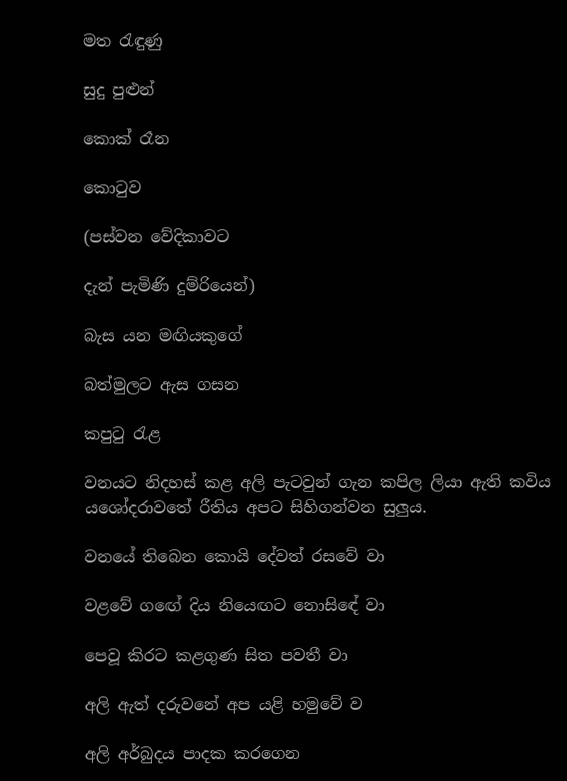මත රැඳුණු

සුදු පුළුන්

කොක් රෑන

කොටුව

(පස්වන වේදිකාවට

දැන් පැමිණි දුම්රියෙන්)

බැස යන මඟියකුගේ

බත්මුලට ඇස ගසන

කපුටු රැළ

වනයට නිදහස් කළ අලි පැටවුන් ගැන කපිල ලියා ඇති කවිය යශෝදරාවතේ රීතිය අපට සිහිගන්වන සුලුය.

වනයේ තිබෙන කොයි දේවත් රසවේ වා

වළවේ ගඟේ දිය නියෙඟට නොසිඳේ වා

පෙවූ කිරට කළගුණ සිත පවතී වා

අලි ඇත් දරුවනේ අප යළි හමුවේ ව

අලි අර්බුදය පාදක කරගෙන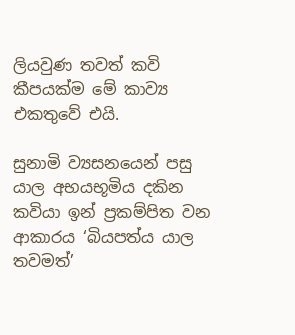ලියවුණ තවත් කවි කීපයක්ම මේ කාව්‍ය එකතුවේ එයි.

සුනාමි ව්‍යසනයෙන් පසු යාල අභයභූමිය දකින කවියා ඉන් ප්‍රකම්පිත වන ආකාරය ‘බියපත්ය යාල තවමත්’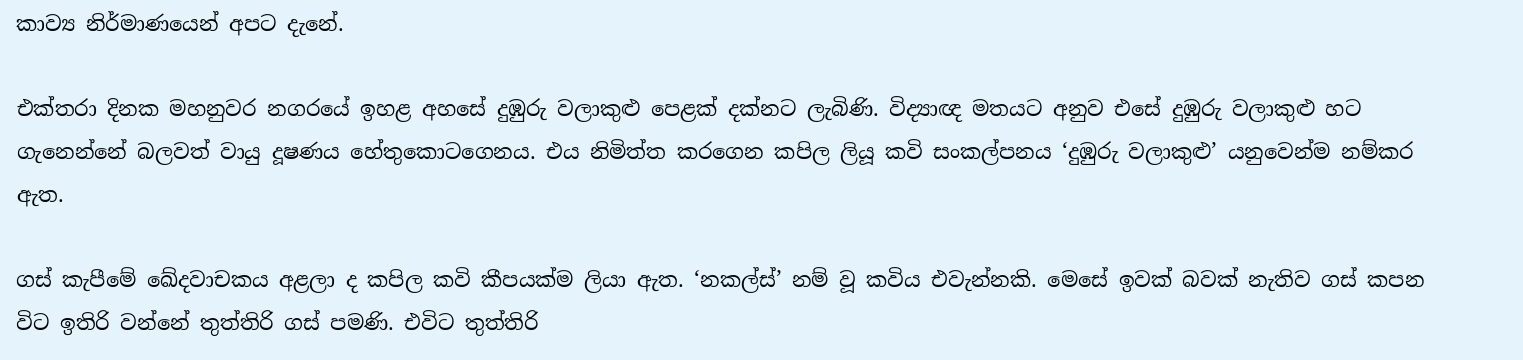කාව්‍ය නිර්මාණයෙන් අපට දැනේ.

එක්තරා දිනක මහනුවර නගරයේ ඉහළ අහසේ දුඹුරු වලාකුළු පෙළක් දක්නට ලැබිණි. විද්‍යාඥ මතයට අනුව එසේ දුඹුරු වලාකුළු හට ගැනෙන්නේ බලවත් වායු දූෂණය හේතුකොටගෙනය. එය නිමිත්ත කරගෙන කපිල ලියූ කවි සංකල්පනය ‘දුඹුරු වලාකුළු’ යනුවෙන්ම නම්කර ඇත.

ගස් කැපීමේ ඛේදවාචකය අළලා ද කපිල කවි කීපයක්ම ලියා ඇත. ‘නකල්ස්’ නම් වූ කවිය එවැන්නකි. මෙසේ ඉවක් බවක් නැතිව ගස් කපන විට ඉතිරි වන්නේ තුත්තිරි ගස් පමණි. එවිට තුත්තිරි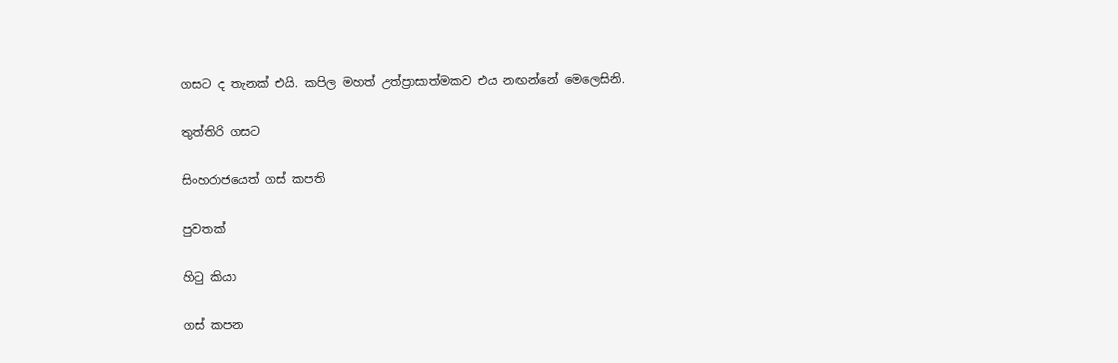ගසට ද තැනක් එයි. කපිල මහත් උත්ප්‍රාසාත්මකව එය නඟන්නේ මෙලෙසිනි.

තුත්තිරි ගසට

සිංහරාජයෙත් ගස් කපති

පුවතක්

හිටු කියා

ගස් කපන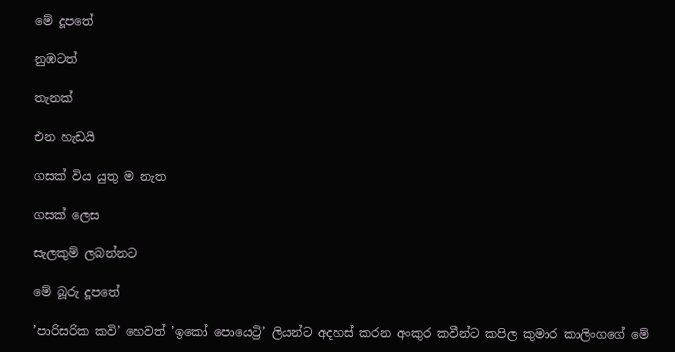මේ දූපතේ

නුඹටත්

තැනක්

එන හැඩයි

ගසක් විය යුතු ම නැත

ගසක් ලෙස

සැලකුම් ලබන්නට

මේ බූරු දූපතේ

’පාරිසරික කවි’ හෙවත් ’ඉකෝ පොයෙට්‍රි’ ලියන්ට අදහස් කරන අංකුර කවීන්ට කපිල කුමාර කාලිංගගේ මේ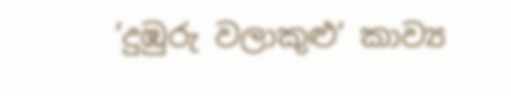‘දුඹුරු වලාකුළු’ කාව්‍ය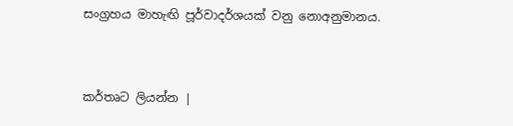සංග්‍රහය මාහැඟි පූර්වාදර්ශයක් වනු නොඅනුමානය.


කර්තෘට ලියන්න |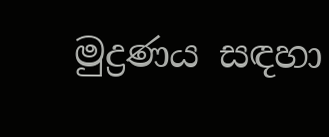මුද්‍රණය සඳහා